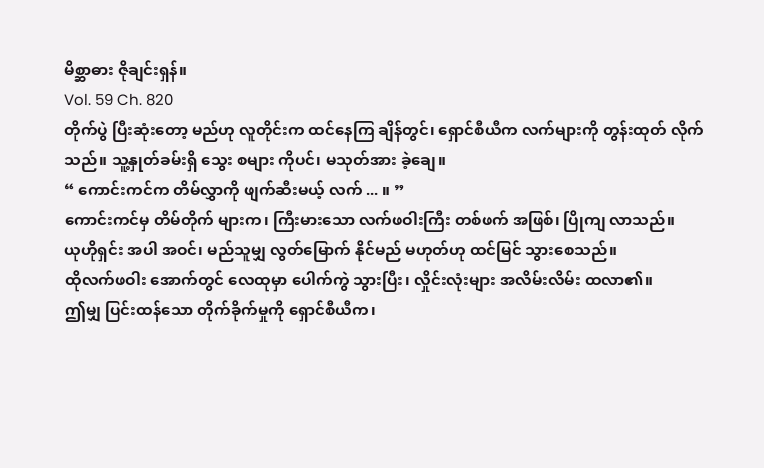မိစ္ဆာဓား ဇိုချင်းရှန်။
Vol. 59 Ch. 820
တိုက်ပွဲ ပြီးဆုံးတော့ မည်ဟု လူတိုင်းက ထင်နေကြ ချိန်တွင်၊ ရှောင်စီယီက လက်များကို တွန်းထုတ် လိုက်သည်။ သူ့နှုတ်ခမ်းရှိ သွေး စများ ကိုပင်၊ မသုတ်အား ခဲ့ချေ။
“ ကောင်းကင်က တိမ်လွှာကို ဖျက်ဆီးမယ့် လက် ... ။ ”
ကောင်းကင်မှ တိမ်တိုက် များက၊ ကြီးမားသော လက်ဖဝါးကြီး တစ်ဖက် အဖြစ်၊ ပြိုကျ လာသည်။
ယုဟိုရှင်း အပါ အဝင်၊ မည်သူမျှ လွတ်မြောက် နိုင်မည် မဟုတ်ဟု ထင်မြင် သွားစေသည်။
ထိုလက်ဖဝါး အောက်တွင် လေထုမှာ ပေါက်ကွဲ သွားပြီး၊ လှိုင်းလုံးများ အလိမ်းလိမ်း ထလာ၏။
ဤမျှ ပြင်းထန်သော တိုက်ခိုက်မှုကို ရှောင်စီယီက၊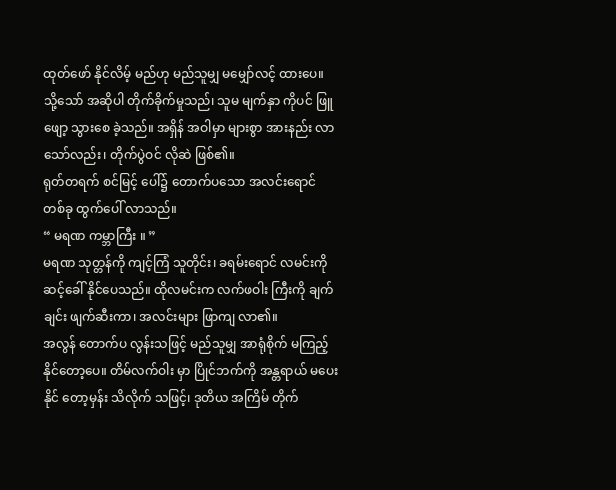ထုတ်ဖော် နိုင်လိမ့် မည်ဟု မည်သူမျှ မမျှော်လင့် ထားပေ။
သို့သော် အဆိုပါ တိုက်ခိုက်မှုသည်၊ သူမ မျက်နှာ ကိုပင် ဖြူဖျော့ သွားစေ ခဲ့သည်။ အရှိန် အဝါမှာ များစွာ အားနည်း လာသော်လည်း၊ တိုက်ပွဲဝင် လိုဆဲ ဖြစ်၏။
ရုတ်တရက် စင်မြင့် ပေါ်၌ တောက်ပသော အလင်းရောင် တစ်ခု ထွက်ပေါ် လာသည်။
“ မရဏ ကမ္ဘာကြီး ။ ”
မရဏ သုတ္တန်ကို ကျင့်ကြံ သူတိုင်း၊ ခရမ်းရောင် လမင်းကို ဆင့်ခေါ် နိုင်ပေသည်။ ထိုလမင်းက လက်ဖဝါး ကြီးကို ချက်ချင်း ဖျက်ဆီးကာ၊ အလင်းများ ဖြာကျ လာ၏။
အလွန် တောက်ပ လွန်းသဖြင့် မည်သူမျှ အာရုံစိုက် မကြည့် နိုင်တော့ပေ။ တိမ်လက်ဝါး မှာ ပြိုင်ဘက်ကို အန္တရာယ် မပေးနိုင် တော့မှန်း သိလိုက် သဖြင့်၊ ဒုတိယ အကြိမ် တိုက်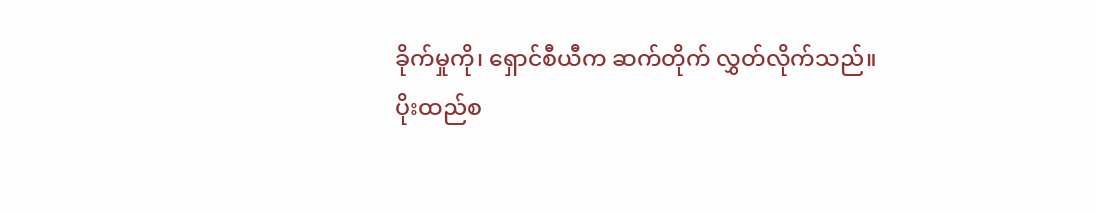ခိုက်မှုကို၊ ရှောင်စီယီက ဆက်တိုက် လွှတ်လိုက်သည်။
ပိုးထည်စ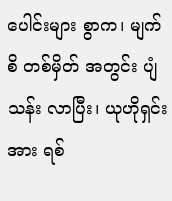ပေါင်းများ စွာက၊ မျက်စိ တစ်မှိတ် အတွင်း ပျံသန်း လာပြီး၊ ယုဟိုရှင်းအား ရစ်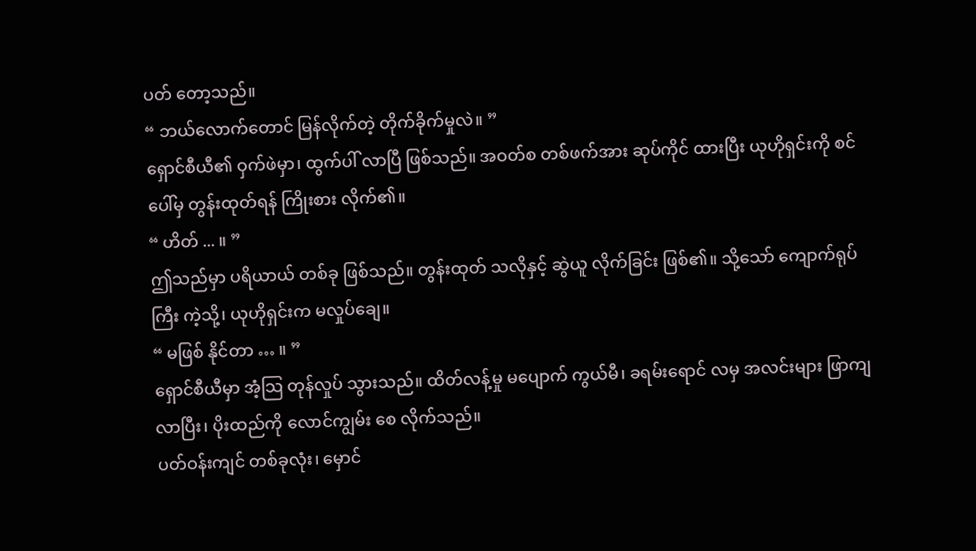ပတ် တော့သည်။
“ ဘယ်လောက်တောင် မြန်လိုက်တဲ့ တိုက်ခိုက်မှုလဲ။ ”
ရှောင်စီယီ၏ ဝှက်ဖဲမှာ၊ ထွက်ပါ် လာပြီ ဖြစ်သည်။ အဝတ်စ တစ်ဖက်အား ဆုပ်ကိုင် ထားပြီး ယုဟိုရှင်းကို စင်ပေါ်မှ တွန်းထုတ်ရန် ကြိုးစား လိုက်၏။
“ ဟိတ် ... ။ ”
ဤသည်မှာ ပရိယာယ် တစ်ခု ဖြစ်သည်။ တွန်းထုတ် သလိုနှင့် ဆွဲယူ လိုက်ခြင်း ဖြစ်၏။ သို့သော် ကျောက်ရုပ်ကြီး ကဲ့သို့၊ ယုဟိုရှင်းက မလှုပ်ချေ။
“ မဖြစ် နိုင်တာ … ။ ”
ရှောင်စီယီမှာ အံ့သြ တုန်လှုပ် သွားသည်။ ထိတ်လန့်မှု မပျောက် ကွယ်မီ၊ ခရမ်းရောင် လမှ အလင်းများ ဖြာကျ လာပြီး၊ ပိုးထည်ကို လောင်ကျွမ်း စေ လိုက်သည်။
ပတ်ဝန်းကျင် တစ်ခုလုံး၊ မှောင်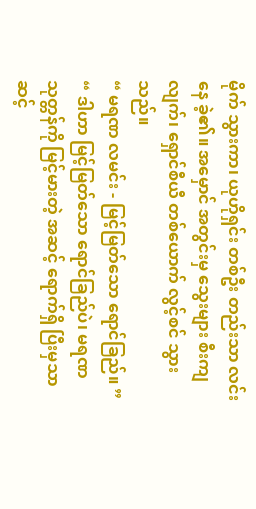မိုက် သွားကာ၊ ယုဟိုရှင်း တစ်ဦး တည်းသာ လင်းနေ ခဲ့၏။ အမှောင် အတွင်းမှ သွေးများ စီးကျလျက်၊ ရှောင်စီယီ တစ်ယောက် လွင့်စင် သွားသည်။
“ မရဏ လမင်း - မြင့်မြတ်သော ရောင်ခြည်။ ”
“ ဒါဟာ မြင့်မြတ်သော ရောင်ခြည်ပဲ၊ မရဏ သုတ္တန်ကို မြင့်မားတဲ့ အဆင့် ရောက်ရှိ ပြီးမှသာ ဆင့်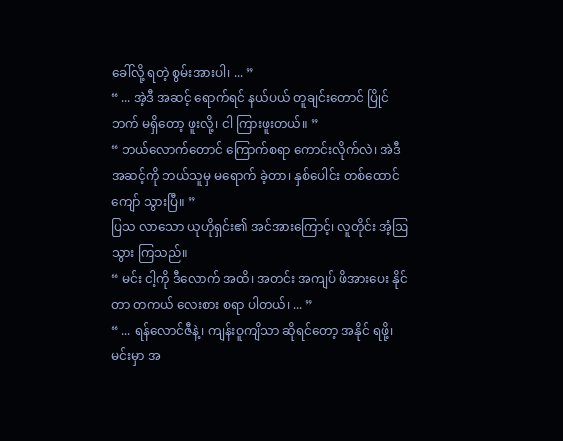ခေါ်လို့ ရတဲ့ စွမ်းအားပါ၊ ... ”
“ ... အဲ့ဒီ အဆင့် ရောက်ရင် နယ်ပယ် တူချင်းတောင် ပြိုင်ဘက် မရှိတော့ ဖူးလို့၊ ငါ ကြားဖူးတယ်။ ”
“ ဘယ်လောက်တောင် ကြောက်စရာ ကောင်းလိုက်လဲ၊ အဲဒီ အဆင့်ကို ဘယ်သူမှ မရောက် ခဲ့တာ၊ နှစ်ပေါင်း တစ်ထောင်ကျော် သွားပြီ။ ”
ပြသ လာသော ယုဟိုရှင်း၏ အင်အားကြောင့်၊ လူတိုင်း အံ့ဩသွား ကြသည်။
“ မင်း ငါ့ကို ဒီလောက် အထိ၊ အတင်း အကျပ် ဖိအားပေး နိုင်တာ တကယ် လေးစား စရာ ပါတယ်၊ ... ”
“ ... ရန်လောင်ဇီနဲ့၊ ကျန်းဝူကျိသာ ဆိုရင်တော့ အနိုင် ရဖို့၊ မင်းမှာ အ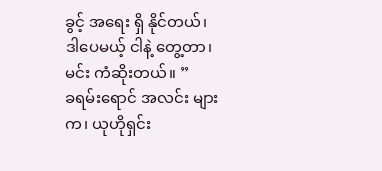ခွင့် အရေး ရှိ နိုင်တယ်၊ ဒါပေမယ့် ငါနဲ့ တွေ့တာ၊ မင်း ကံဆိုးတယ်။ ”
ခရမ်းရောင် အလင်း များက၊ ယုဟိုရှင်း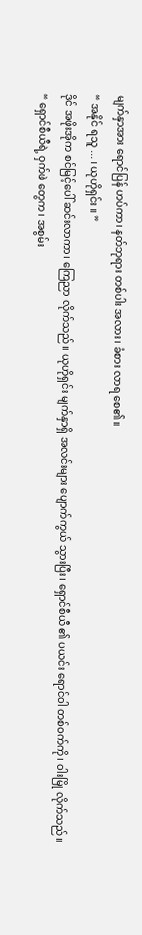မျက်နှာအား ရောင်ပြန် ဟပ်ကာ၊ နတ်ဘုရား တစ်ပါး အလား၊ ခံစား လာရ စေ၏။
“ အနိုင် ရသူ ... ၊ ယုဟိုရှင်း ။ ”
ဒိုင် အဖိုးအိုက စင်မြင့်ပေါ် ဆင်းလာကာ၊ ကြေညာ လိုက်သည်။ ယုဟိုရှင်း မျက်နှာရှိ အလင်းများ ပျောက်ကွယ် သွားပြီး၊ ရှောင်စီယီ ၏ ပယင်း ရောင်ဝါ တစ်ဝက်ကို၊ ဝါးမြို လိုက်သည်။
“ ရှောင်စီယီရဲ့ ဝှက်ဖဲ တွေက၊ အစွမ်း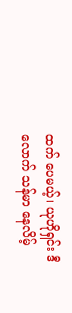ထက် ပေမယ့်၊ ယုဟိုရှင်း ဒီလောက် သန်မာ နေလိမ့်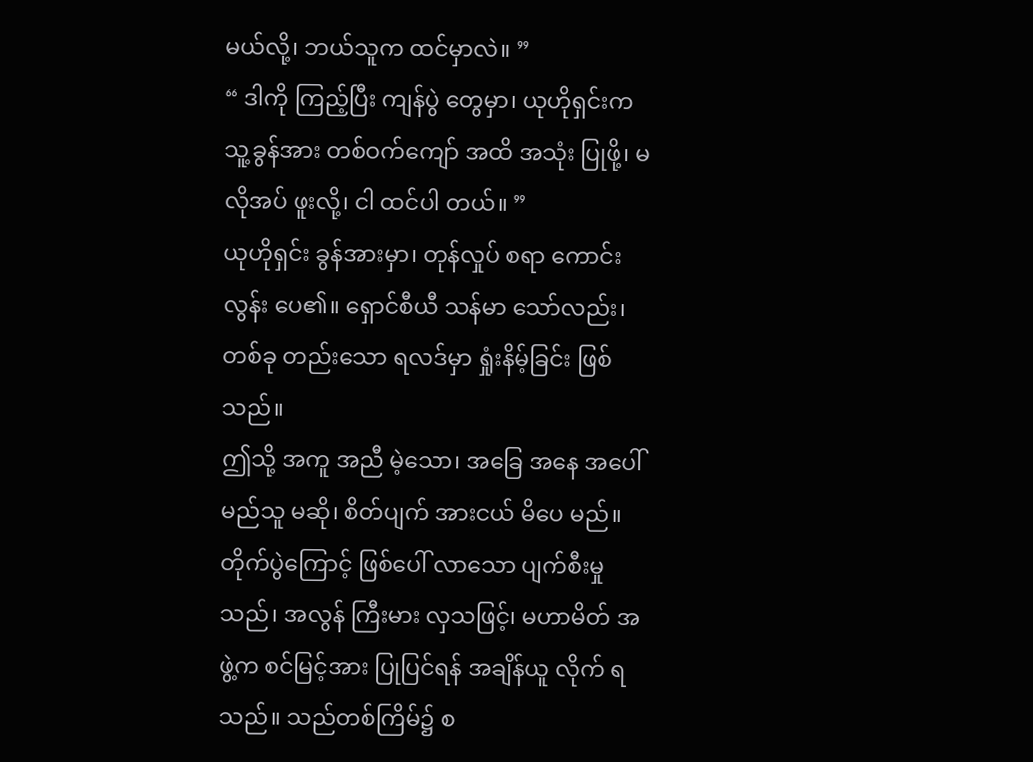မယ်လို့၊ ဘယ်သူက ထင်မှာလဲ။ ”
“ ဒါကို ကြည့်ပြီး ကျန်ပွဲ တွေမှာ၊ ယုဟိုရှင်းက သူ့ခွန်အား တစ်ဝက်ကျော် အထိ အသုံး ပြုဖို့၊ မလိုအပ် ဖူးလို့၊ ငါ ထင်ပါ တယ်။ ”
ယုဟိုရှင်း ခွန်အားမှာ၊ တုန်လှုပ် စရာ ကောင်းလွန်း ပေ၏။ ရှောင်စီယီ သန်မာ သော်လည်း၊ တစ်ခု တည်းသော ရလဒ်မှာ ရှုံးနိမ့်ခြင်း ဖြစ်သည်။
ဤသို့ အကူ အညီ မဲ့သော၊ အခြေ အနေ အပေါ် မည်သူ မဆို၊ စိတ်ပျက် အားငယ် မိပေ မည်။
တိုက်ပွဲကြောင့် ဖြစ်ပေါ် လာသော ပျက်စီးမှုသည်၊ အလွန် ကြီးမား လှသဖြင့်၊ မဟာမိတ် အဖွဲ့က စင်မြင့်အား ပြုပြင်ရန် အချိန်ယူ လိုက် ရသည်။ သည်တစ်ကြိမ်၌ စ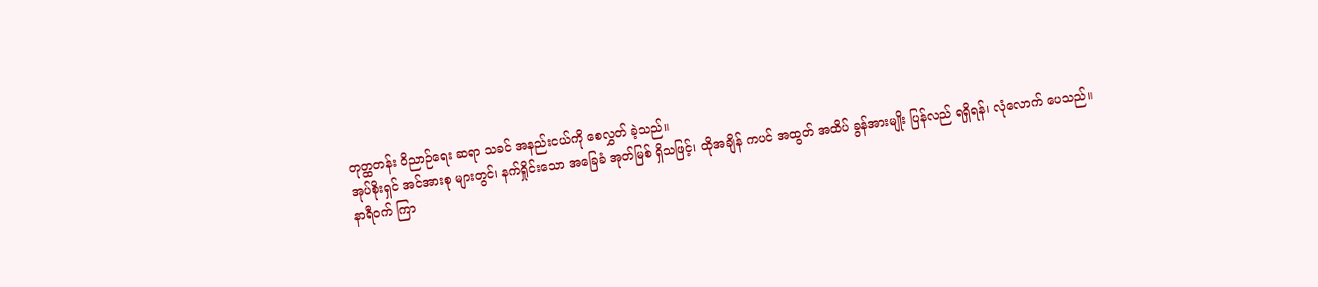တုတ္ထတန်း ဝိညာဉ်ရေး ဆရာ သခင် အနည်းငယ်ကို စေလွှတ် ခဲ့သည်။
အုပ်စိုးရှင် အင်အားစု များတွင်၊ နက်ရှိုင်းသော အခြေခံ အုတ်မြစ် ရှိသဖြင့်၊ ထိုအချိန် ကပင် အထွတ် အထိပ် ခွန်အားမျိုး ပြန်လည် ရရှိရန်၊ လုံလောက် ပေသည်။
နာရီဝက် ကြာ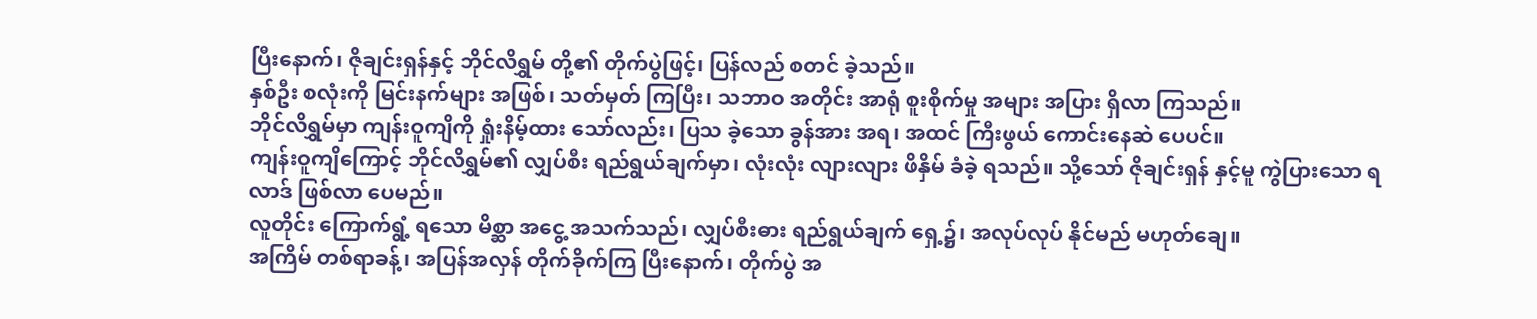ပြီးနောက်၊ ဇိုချင်းရှန်နှင့် ဘိုင်လိရွှမ် တို့၏ တိုက်ပွဲဖြင့်၊ ပြန်လည် စတင် ခဲ့သည်။
နှစ်ဦး စလုံးကို မြင်းနက်များ အဖြစ်၊ သတ်မှတ် ကြပြီး၊ သဘာဝ အတိုင်း အာရုံ စူးစိုက်မှု အများ အပြား ရှိလာ ကြသည်။
ဘိုင်လိရွှမ်မှာ ကျန်းဝူကျိကို ရှုံးနိမ့်ထား သော်လည်း၊ ပြသ ခဲ့သော ခွန်အား အရ၊ အထင် ကြီးဖွယ် ကောင်းနေဆဲ ပေပင်။
ကျန်းဝူကျိကြောင့် ဘိုင်လိရွှမ်၏ လျှပ်စီး ရည်ရွယ်ချက်မှာ၊ လုံးလုံး လျားလျား ဖိနှိမ် ခံခဲ့ ရသည်။ သို့သော် ဇိုချင်းရှန် နှင့်မူ ကွဲပြားသော ရလာဒ် ဖြစ်လာ ပေမည်။
လူတိုင်း ကြောက်ရွံ့ ရသော မိစ္ဆာ အငွေ့ အသက်သည်၊ လျှပ်စီးဓား ရည်ရွယ်ချက် ရှေ့၌၊ အလုပ်လုပ် နိုင်မည် မဟုတ်ချေ။
အကြိမ် တစ်ရာခန့်၊ အပြန်အလှန် တိုက်ခိုက်ကြ ပြီးနောက်၊ တိုက်ပွဲ အ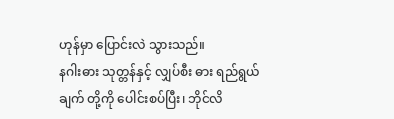ဟုန်မှာ ပြောင်းလဲ သွားသည်။
နဂါးဓား သုတ္တန်နှင့် လျှပ်စီး ဓား ရည်ရွယ်ချက် တို့ကို ပေါင်းစပ်ပြီး၊ ဘိုင်လိ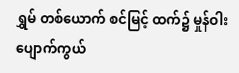ရွှမ် တစ်ယောက် စင်မြင့် ထက်၌ မှုန်ဝါး ပျောက်ကွယ်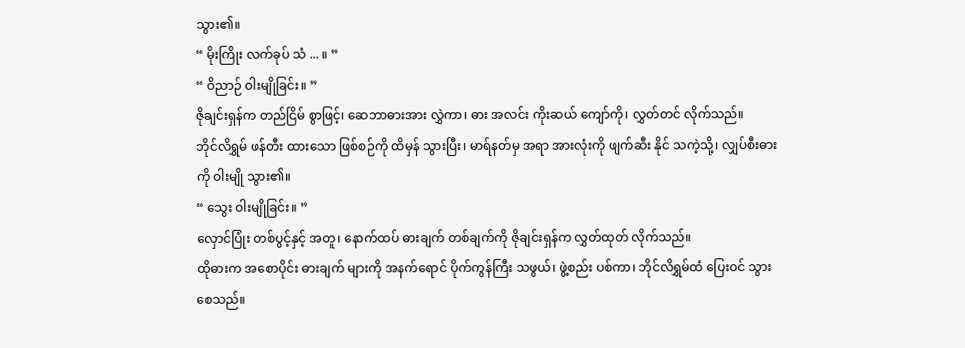သွား၏။
“ မိုးကြိုး လက်ခုပ် သံ ... ။ ”
“ ဝိညာဉ် ဝါးမျိုခြင်း။ ”
ဇိုချင်းရှန်က တည်ငြိမ် စွာဖြင့်၊ ဆေဘာဓားအား လွှဲကာ၊ ဓား အလင်း ကိုးဆယ် ကျော်ကို၊ လွှတ်တင် လိုက်သည်။
ဘိုင်လိရွှမ် ဖန်တီး ထားသော ဖြစ်စဉ်ကို ထိမှန် သွားပြီး၊ မာရ်နတ်မှ အရာ အားလုံးကို ဖျက်ဆီး နိုင် သကဲ့သို့၊ လျှပ်စီးဓားကို ဝါးမျို သွား၏။
“ သွေး ဝါးမျိုခြင်း။ ”
လှောင်ပြုံး တစ်ပွင့်နှင့် အတူ၊ နောက်ထပ် ဓားချက် တစ်ချက်ကို ဇိုချင်းရှန်က လွှတ်ထုတ် လိုက်သည်။
ထိုဓားက အစောပိုင်း ဓားချက် များကို အနက်ရောင် ပိုက်ကွန်ကြီး သဖွယ်၊ ဖွဲ့စည်း ပစ်ကာ၊ ဘိုင်လိရွှမ်ထံ ပြေးဝင် သွားစေသည်။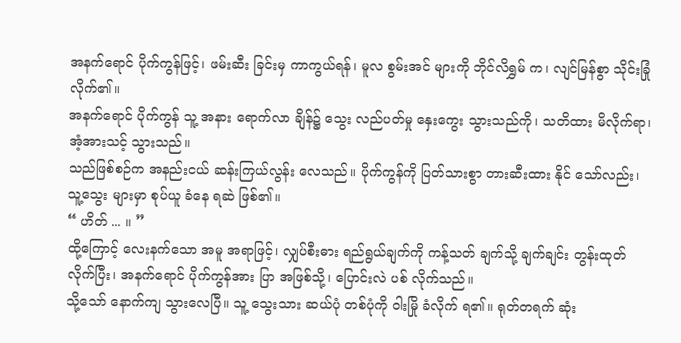အနက်ရောင် ပိုက်ကွန်ဖြင့်၊ ဖမ်းဆီး ခြင်းမှ ကာကွယ်ရန်၊ မူလ စွမ်းအင် များကို ဘိုင်လိရွှမ် က၊ လျင်မြန်စွာ သိုင်းခြုံ လိုက်၏။
အနက်ရောင် ပိုက်ကွန် သူ့ အနား ရောက်လာ ချိန်၌ သွေး လည်ပတ်မှု နှေးကွေး သွားသည်ကို၊ သတိထား မိလိုက်ရာ၊ အံ့အားသင့် သွားသည်။
သည်ဖြစ်စဉ်က အနည်းငယ် ဆန်းကြယ်လွန်း လေသည်။ ပိုက်ကွန်ကို ပြတ်သားစွာ တားဆီးထား နိုင် သော်လည်း၊ သူ့သွေး များမှာ စုပ်ယူ ခံနေ ရဆဲ ဖြစ်၏။
“ ဟိတ် ... ။ ”
ထို့ကြောင့် လေးနက်သော အမူ အရာဖြင့်၊ လျှပ်စီးဓား ရည်ရွယ်ချက်ကို ကန့်သတ် ချက်သို့ ချက်ချင်း တွန်းထုတ် လိုက်ပြီး၊ အနက်ရောင် ပိုက်ကွန်အား ပြာ အဖြစ်သို့၊ ပြောင်းလဲ ပစ် လိုက်သည်။
သို့သော် နောက်ကျ သွားလေပြီ။ သူ့ သွေးသား ဆယ်ပုံ တစ်ပုံကို ဝါးမြို ခံလိုက် ရ၏။ ရုတ်တရက် ဆုံး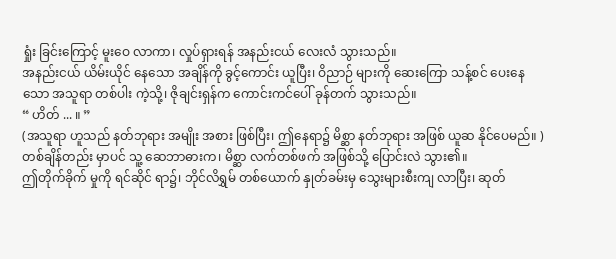ရှုံး ခြင်းကြောင့် မူးဝေ လာကာ၊ လှုပ်ရှားရန် အနည်းငယ် လေးလံ သွားသည်။
အနည်းငယ် ယိမ်းယိုင် နေသော အချိန်ကို ခွင့်ကောင်း ယူပြီး၊ ဝိညာဉ် များကို ဆေးကြော သန့်စင် ပေးနေသော အသူရာ တစ်ပါး ကဲ့သို့၊ ဇိုချင်းရှန်က ကောင်းကင်ပေါ် ခုန်တက် သွားသည်။
“ ဟိတ် ... ။ ”
(အသူရာ ဟူသည် နတ်ဘုရား အမျိုး အစား ဖြစ်ပြီး၊ ဤနေရာ၌ မိစ္ဆာ နတ်ဘုရား အဖြစ် ယူဆ နိုင်ပေမည်။ )
တစ်ချိန်တည်း မှာပင် သူ့ ဆေဘာဓားက၊ မိစ္ဆာ လက်တစ်ဖက် အဖြစ်သို့ ပြောင်းလဲ သွား၏။
ဤတိုက်ခိုက် မှုကို ရင်ဆိုင် ရာ၌၊ ဘိုင်လိရွှမ် တစ်ယောက် နှုတ်ခမ်းမှ သွေးများစီးကျ လာပြီး၊ ဆုတ်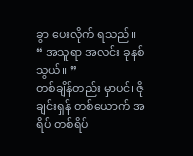ခွာ ပေးလိုက် ရသည်။
“ အသူရာ အလင်း ခုနစ်သွယ်။ ”
တစ်ချိန်တည်း မှာပင်၊ ဇိုချင်းရှန် တစ်ယောက် အရိပ် တစ်ရိပ်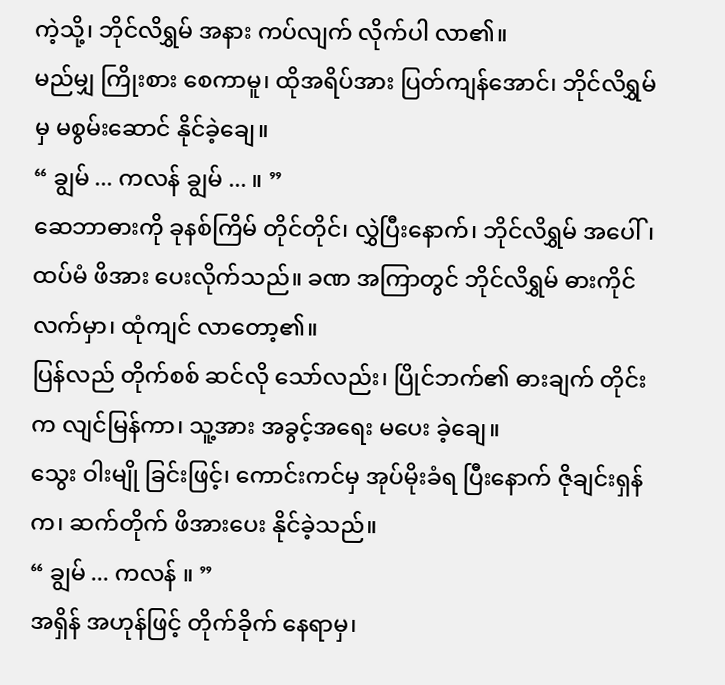ကဲ့သို့၊ ဘိုင်လိရွှမ် အနား ကပ်လျက် လိုက်ပါ လာ၏။
မည်မျှ ကြိုးစား စေကာမူ၊ ထိုအရိပ်အား ပြတ်ကျန်အောင်၊ ဘိုင်လိရွှမ်မှ မစွမ်းဆောင် နိုင်ခဲ့ချေ။
“ ချွမ် ... ကလန် ချွမ် ... ။ ”
ဆေဘာဓားကို ခုနစ်ကြိမ် တိုင်တိုင်၊ လွှဲပြီးနောက်၊ ဘိုင်လိရွှမ် အပေါ်၊ ထပ်မံ ဖိအား ပေးလိုက်သည်။ ခဏ အကြာတွင် ဘိုင်လိရွှမ် ဓားကိုင် လက်မှာ၊ ထုံကျင် လာတော့၏။
ပြန်လည် တိုက်စစ် ဆင်လို သော်လည်း၊ ပြိုင်ဘက်၏ ဓားချက် တိုင်းက လျင်မြန်ကာ၊ သူ့အား အခွင့်အရေး မပေး ခဲ့ချေ။
သွေး ဝါးမျို ခြင်းဖြင့်၊ ကောင်းကင်မှ အုပ်မိုးခံရ ပြီးနောက် ဇိုချင်းရှန်က၊ ဆက်တိုက် ဖိအားပေး နိုင်ခဲ့သည်။
“ ချွမ် ... ကလန် ။ ”
အရှိန် အဟုန်ဖြင့် တိုက်ခိုက် နေရာမှ၊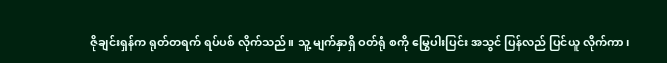ဇိုချင်းရှန်က ရုတ်တရက် ရပ်ပစ် လိုက်သည်။ သူ့ မျက်နှာရှိ ဝတ်ရုံ စကို မြွေပါးပြင်း အသွင် ပြန်လည် ပြင်ယူ လိုက်ကာ၊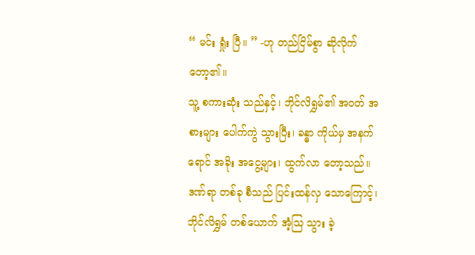“ မင်း ရှုံး ပြီ။ ” -ဟု တည်ငြိမ်စွာ ဆိုလိုက် တော့၏။
သူ့ စကားဆုံး သည်နှင့်၊ ဘိုင်လိရွှမ်၏ အဝတ် အစားများ ပေါက်ကွဲ သွားပြီး၊ ခန္ဓာ ကိုယ်မှ အနက်ရောင် အခိုး အငွေ့များ၊ ထွက်လာ တော့သည်။
ဒဏ်ရာ တစ်ခု စီသည် ပြင်းထန်လှ သောကြောင့်၊ ဘိုင်လိရွှမ် တစ်ယောက် အံ့သြ သွား ခဲ့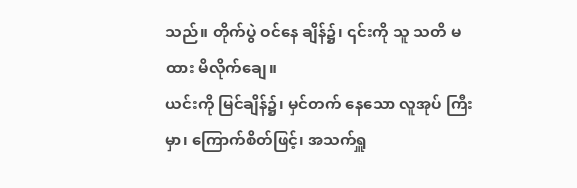သည်။ တိုက်ပွဲ ဝင်နေ ချိန်၌၊ ၎င်းကို သူ သတိ မထား မိလိုက်ချေ။
ယင်းကို မြင်ချိန်၌၊ မှင်တက် နေသော လူအုပ် ကြီးမှာ၊ ကြောက်စိတ်ဖြင့်၊ အသက်ရှူ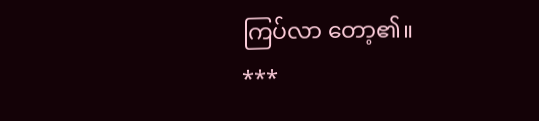ကြပ်လာ တော့၏။
***